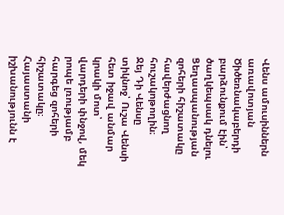Վենս ամուսիններն առավոտյան Ծիծեռնակաբերդի բարձունքում էին՝ ծաղկեպսակ դնելու Ցեղասպանության զոհերի հիշատակը հավերժացնող հուշակոթողին։
Ջեյ Դի Վենսը տիկնոջ՝ Ուշա Վենսի հետ իջավ անմար կրակի մոտ՝ վարդերի փնջով, մեկ րոպե լռությամբ հարգեց զոհերի հիշատակը։
Հայաստանի իշխանությունն է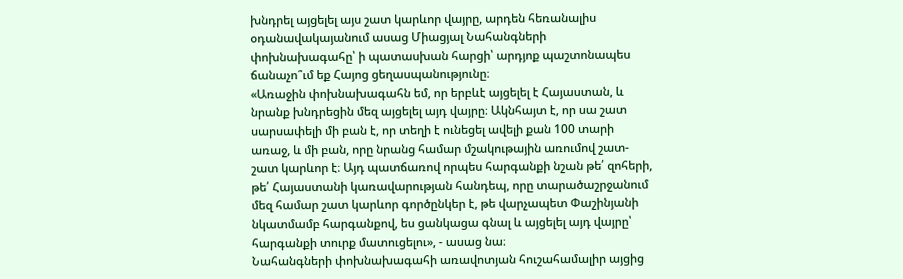խնդրել այցելել այս շատ կարևոր վայրը, արդեն հեռանալիս օդանավակայանում ասաց Միացյալ Նահանգների փոխնախագահը՝ ի պատասխան հարցի՝ արդյոք պաշտոնապես ճանաչո՞ւմ եք Հայոց ցեղասպանությունը։
«Առաջին փոխնախագահն եմ, որ երբևէ այցելել է Հայաստան, և նրանք խնդրեցին մեզ այցելել այդ վայրը։ Ակնհայտ է, որ սա շատ սարսափելի մի բան է, որ տեղի է ունեցել ավելի քան 100 տարի առաջ, և մի բան, որը նրանց համար մշակութային առումով շատ-շատ կարևոր է։ Այդ պատճառով որպես հարգանքի նշան թե՛ զոհերի, թե՛ Հայաստանի կառավարության հանդեպ, որը տարածաշրջանում մեզ համար շատ կարևոր գործընկեր է, թե վարչապետ Փաշինյանի նկատմամբ հարգանքով, ես ցանկացա գնալ և այցելել այդ վայրը՝ հարգանքի տուրք մատուցելու», - ասաց նա։
Նահանգների փոխնախագահի առավոտյան հուշահամալիր այցից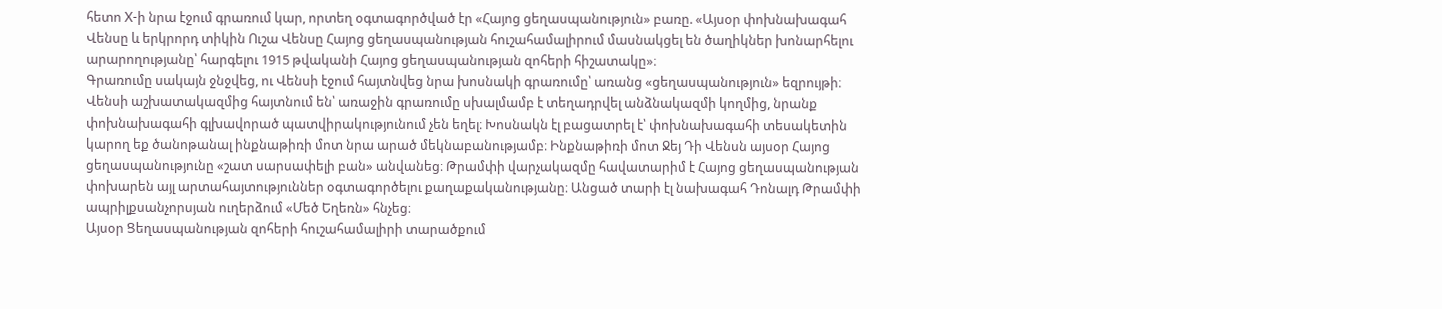հետո X-ի նրա էջում գրառում կար, որտեղ օգտագործված էր «Հայոց ցեղասպանություն» բառը. «Այսօր փոխնախագահ Վենսը և երկրորդ տիկին Ուշա Վենսը Հայոց ցեղասպանության հուշահամալիրում մասնակցել են ծաղիկներ խոնարհելու արարողությանը՝ հարգելու 1915 թվականի Հայոց ցեղասպանության զոհերի հիշատակը»։
Գրառումը սակայն ջնջվեց, ու Վենսի էջում հայտնվեց նրա խոսնակի գրառումը՝ առանց «ցեղասպանություն» եզրույթի։
Վենսի աշխատակազմից հայտնում են՝ առաջին գրառումը սխալմամբ է տեղադրվել անձնակազմի կողմից, նրանք փոխնախագահի գլխավորած պատվիրակությունում չեն եղել։ Խոսնակն էլ բացատրել է՝ փոխնախագահի տեսակետին կարող եք ծանոթանալ ինքնաթիռի մոտ նրա արած մեկնաբանությամբ։ Ինքնաթիռի մոտ Ջեյ Դի Վենսն այսօր Հայոց ցեղասպանությունը «շատ սարսափելի բան» անվանեց։ Թրամփի վարչակազմը հավատարիմ է Հայոց ցեղասպանության փոխարեն այլ արտահայտություններ օգտագործելու քաղաքականությանը։ Անցած տարի էլ նախագահ Դոնալդ Թրամփի ապրիլքսանչորսյան ուղերձում «Մեծ Եղեռն» հնչեց։
Այսօր Ցեղասպանության զոհերի հուշահամալիրի տարածքում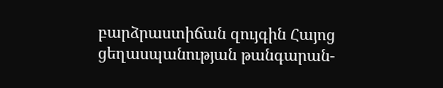բարձրաստիճան զույգին Հայոց ցեղասպանության թանգարան-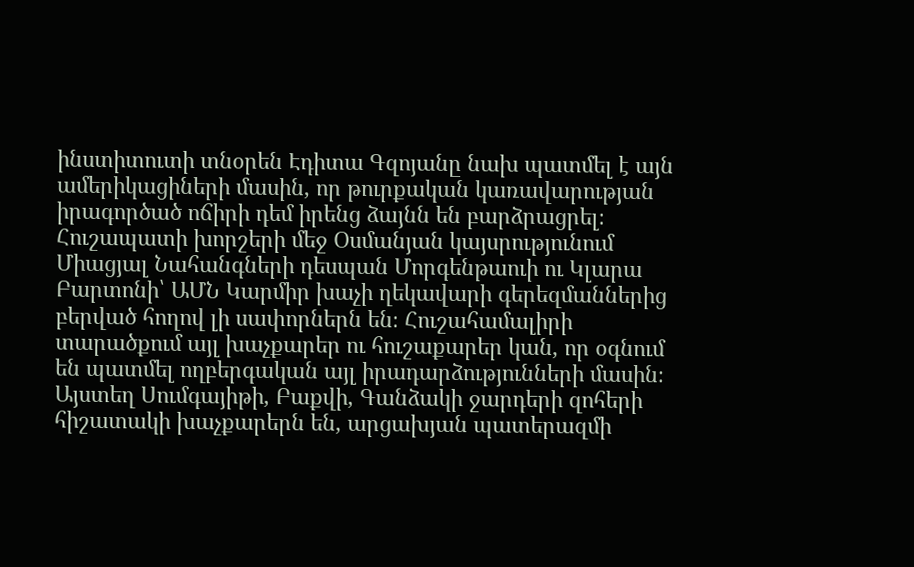ինստիտուտի տնօրեն Էդիտա Գզոյանը նախ պատմել է այն ամերիկացիների մասին, որ թուրքական կառավարության իրագործած ոճիրի դեմ իրենց ձայնն են բարձրացրել։
Հուշապատի խորշերի մեջ Օսմանյան կայսրությունում Միացյալ Նահանգների դեսպան Մորգենթաուի ու Կլարա Բարտոնի՝ ԱՄՆ Կարմիր խաչի ղեկավարի գերեզմաններից բերված հողով լի սափորներն են։ Հուշահամալիրի տարածքում այլ խաչքարեր ու հուշաքարեր կան, որ օգնում են պատմել ողբերգական այլ իրադարձությունների մասին։ Այստեղ Սումգայիթի, Բաքվի, Գանձակի ջարդերի զոհերի հիշատակի խաչքարերն են, արցախյան պատերազմի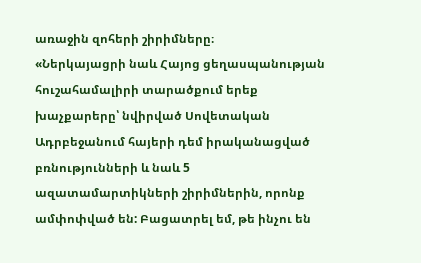առաջին զոհերի շիրիմները։
«Ներկայացրի նաև Հայոց ցեղասպանության հուշահամալիրի տարածքում երեք խաչքարերը՝ նվիրված Սովետական Ադրբեջանում հայերի դեմ իրականացված բռնությունների և նաև 5 ազատամարտիկների շիրիմներին, որոնք ամփոփված են: Բացատրել եմ, թե ինչու են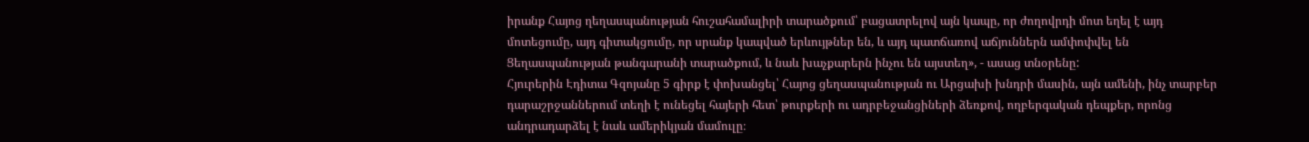իրանք Հայոց ղեղասպանության հուշահամալիրի տարածքում՝ բացատրելով այն կապը, որ ժողովրդի մոտ եղել է այդ մոտեցումը, այդ գիտակցումը, որ սրանք կապված երևույթներ են, և այդ պատճառով աճյուններն ամփոփվել են Ցեղասպանության թանգարանի տարածքում, և նաև խաչքարերն ինչու են այստեղ», - ասաց տնօրենը:
Հյուրերին Էդիտա Գզոյանը 5 գիրք է փոխանցել՝ Հայոց ցեղասպանության ու Արցախի խնդրի մասին, այն ամենի, ինչ տարբեր դարաշրջաններում տեղի է ունեցել հայերի հետ՝ թուրքերի ու ադրբեջանցիների ձեռքով, ողբերգական դեպքեր, որոնց անդրադարձել է նաև ամերիկյան մամուլը։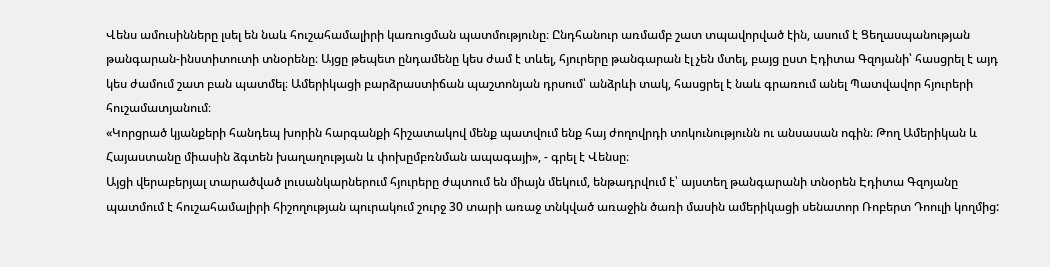Վենս ամուսինները լսել են նաև հուշահամալիրի կառուցման պատմությունը։ Ընդհանուր առմամբ շատ տպավորված էին, ասում է Ցեղասպանության թանգարան-ինստիտուտի տնօրենը։ Այցը թեպետ ընդամենը կես ժամ է տևել, հյուրերը թանգարան էլ չեն մտել, բայց ըստ Էդիտա Գզոյանի՝ հասցրել է այդ կես ժամում շատ բան պատմել։ Ամերիկացի բարձրաստիճան պաշտոնյան դրսում՝ անձրևի տակ, հասցրել է նաև գրառում անել Պատվավոր հյուրերի հուշամատյանում։
«Կորցրած կյանքերի հանդեպ խորին հարգանքի հիշատակով մենք պատվում ենք հայ ժողովրդի տոկունությունն ու անսասան ոգին։ Թող Ամերիկան և Հայաստանը միասին ձգտեն խաղաղության և փոխըմբռնման ապագայի», - գրել է Վենսը։
Այցի վերաբերյալ տարածված լուսանկարներում հյուրերը ժպտում են միայն մեկում, ենթադրվում է՝ այստեղ թանգարանի տնօրեն Էդիտա Գզոյանը պատմում է հուշահամալիրի հիշողության պուրակում շուրջ 30 տարի առաջ տնկված առաջին ծառի մասին ամերիկացի սենատոր Ռոբերտ Դոուլի կողմից: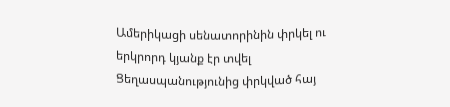Ամերիկացի սենատորինին փրկել ու երկրորդ կյանք էր տվել Ցեղասպանությունից փրկված հայ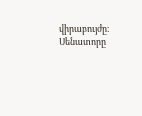վիրաբույժը։ Սենատորը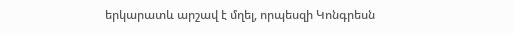երկարատև արշավ է մղել, որպեսզի Կոնգրեսն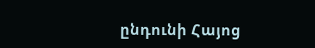ընդունի Հայոց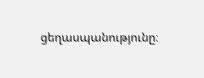ցեղասպանությունը։